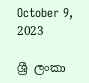October 9, 2023

ශ්‍රී ලංකා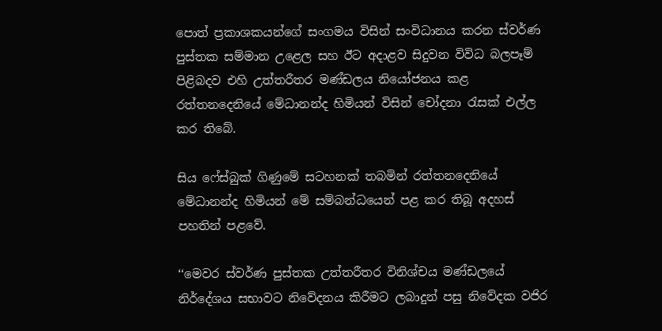පොත් ප්‍රකාශකයන්ගේ සංගමය විසින් සංවිධානය කරන ස්වර්ණ පුස්තක සම්මාන උළෙල සහ ඊට අදාළව සිදුවන විවිධ බලපෑම් පිළිබදව එහි උත්තරීතර මණ්ඩලය නියෝජනය කළ රත්තනදෙනියේ මේධානන්ද හිමියන් විසින් චෝදනා රැසක් එල්ල කර තිබේ.

සිය ෆේස්බුක් ගිණුමේ සටහනක් තබමින් රත්තනදෙනියේ මේධානන්ද හිමියන් මේ සම්බන්ධයෙන් පළ කර තිබූ අදහස් පහතින් පළවේ.

‘‘මෙවර ස්වර්ණ පුස්තක උත්තරීතර විනිශ්චය මණ්ඩලයේ නිර්දේශය සභාවට නිවේදනය කිරීමට ලබාදුන් පසු නිවේදක වජිර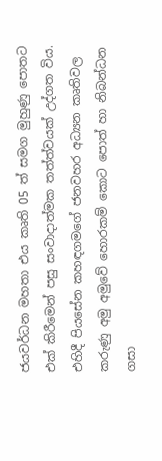ජයවර්ධන මහතා එය කෘති 05 ත් සමග මුහුණු පොතට එක් කිරීමෙන් පසු සංවාදාත්මක තත්ත්වයක් උද්ගත විය. එහිදී පියසේන කහඳගමගේ ජනවහර අධ්‍යන කෘතිවල කරුණු අමු අමුවේ හොරකම් කොට පොත් හා නිබන්ධන ගසා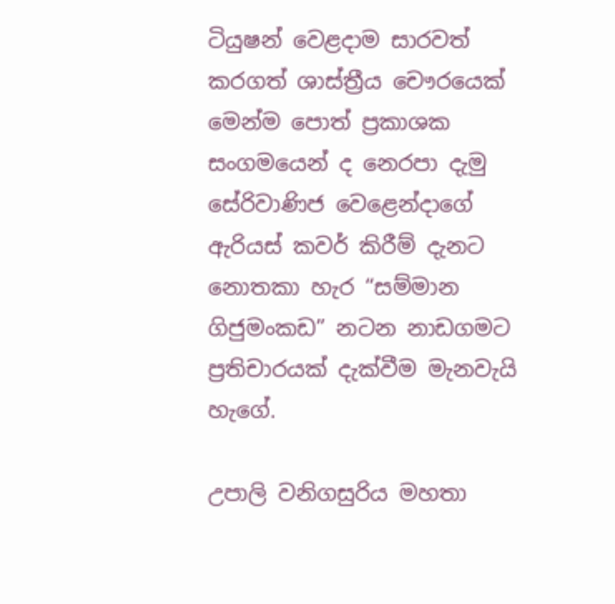ටියුෂන් වෙළදාම සාරවත් කරගත් ශාස්ත්‍රීය චෞරයෙක් මෙන්ම පොත් ප්‍රකාශක සංගමයෙන් ද නෙරපා දැමු සේරිවාණිජ වෙළෙන්දාගේ ඇරියස් කවර් කිරීම් දැනට නොතකා හැර “සම්මාන ගිජුමංකඩ” නටන නාඩගමට ප්‍රතිචාරයක් දැක්වීම මැනවැයි හැගේ.

උපාලි වනිගසුරිය මහතා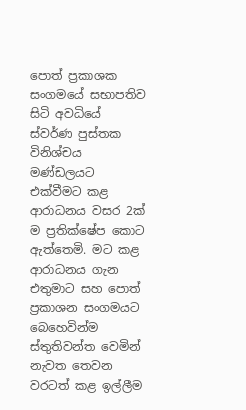පොත් ප්‍රකාශක සංගමයේ සභාපතිව සිටි අවධියේ ස්වර්ණ පුස්තක විනිශ්චය මණ්ඩලයට එක්වීමට කළ ආරාධනය වසර 2ක් ම ප්‍රතික්ෂේප කොට ඇත්තෙමි. මට කළ ආරාධනය ගැන එතුමාට සහ පොත් ප්‍රකාශන සංගමයට බෙහෙවින්ම ස්තුතිවන්ත වෙමින් නැවත තෙවන වරටත් කළ ඉල්ලීම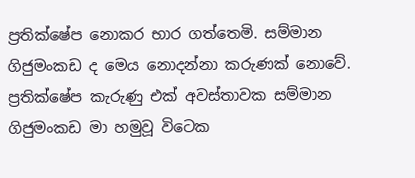ප්‍රතික්ෂේප නොකර භාර ගත්තෙමි. සම්මාන ගිජුමංකඩ ද මෙය නොදන්නා කරුණක් නොවේ. ප්‍රතික්ෂේප කැරුණු එක් අවස්තාවක සම්මාන ගිජුමංකඩ මා හමුවූ විටෙක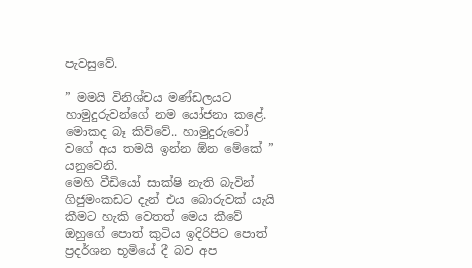පැවසුවේ.

” මමයි විනිශ්චය මණ්ඩලයට හාමුදුරුවන්ගේ නම යෝජනා කළේ. මොකද බෑ කිව්වේ.. හාමුදුරුවෝ වගේ අය තමයි ඉන්න ඕන මේකේ ” යනුවෙනි.
මෙහි වීඩියෝ සාක්ෂි නැති බැවින් ගිජුමංකඩට දැන් එය බොරුවක් යැයි කීමට හැකි වෙතත් මෙය කීවේ ඔහුගේ පොත් කුටිය ඉදිරිපිට පොත් ප්‍රදර්ශන භූමියේ දී බව අප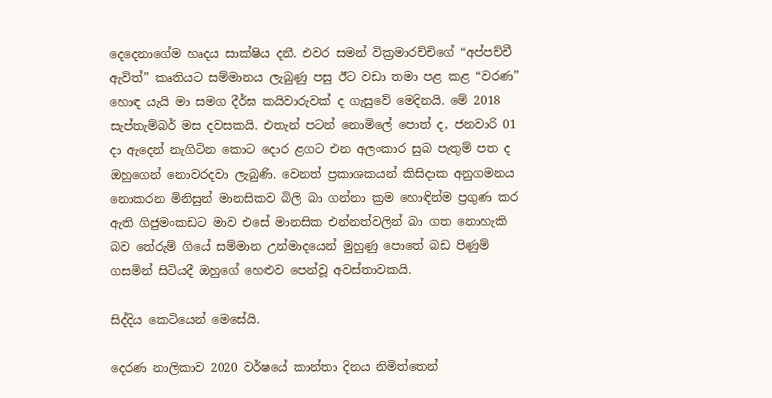දෙදෙනාගේම හෘදය සාක්ෂිය දනී. එවර සමන් වික්‍රමාරච්චිගේ “අප්පච්චී ඇවිත්” කෘතියට සම්මානය ලැබුණු පසු ඊට වඩා තමා පළ කළ “වරණ” හොඳ යැයි මා සමග දීර්ඝ කයිවාරුවක් ද ගැසුවේ මෙදිනයි. මේ 2018 සැප්තැම්බර් මස දවසකයි. එතැන් පටන් නොමිලේ පොත් ද, ජනවාරි 01 දා ඇදෙන් නැගිටින කොට දොර ළගට එන අලංකාර සුබ පැතුම් පත ද ඔහුගෙන් නොවරදවා ලැබුණි. වෙනත් ප්‍රකාශකයන් කිසිදාක අනුගමනය නොකරන මිනිසුන් මානසිකව බිලි බා ගන්නා ක්‍රම හොඳින්ම ප්‍රගුණ කර ඇති ගිජුමංකඩට මාව එසේ මානසික එන්නත්වලින් බා ගත නොහැකි බව තේරුම් ගියේ සම්මාන උන්මාදයෙන් මුහුණු පොතේ බඩ පිණුම් ගසමින් සිටියදී ඔහුගේ හෙළුව පෙන්වූ අවස්තාවකයි.

සිද්දිය කෙටියෙන් මෙසේයි.

දෙරණ නාලිකාව 2020 වර්ෂයේ කාන්තා දිනය නිමිත්තෙන්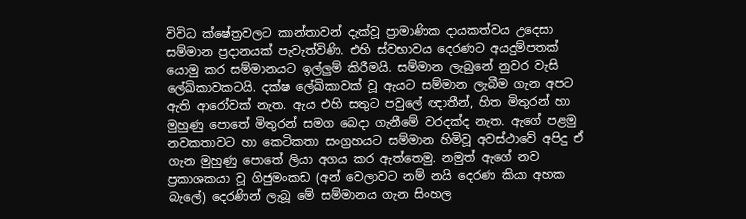විවිධ ක්ෂේත්‍රවලට කාන්තාවන් දැක්වූ ප්‍රාමාණික දායකත්වය උදෙසා සම්මාන ප්‍රදානයක් පැවැත්විණි. එහි ස්වභාවය දෙරණට අයදුම්පතක් යොමු කර සම්මානයට ඉල්ලුම් කිරීමයි. සම්මාන ලැබුනේ නුවර වැසි ලේඛිකාවකටයි. දක්ෂ ලේඛිකාවක් වූ ඇයට සම්මාන ලැබීම ගැන අපට ඇති ආරෝවක් නැත. ඇය එහි සතුට පවුලේ ඥාතීන්, හිත මිතුරන් හා මුහුණු පොතේ මිතුරන් සමග බෙදා ගැනීමේ වරදක්ද නැත. ඇගේ පළමු නවකතාවට හා කෙටිකතා සංග්‍රහයට සම්මාන හිමිවූ අවස්ථාවේ අපිදු ඒ ගැන මුහුණු පොතේ ලියා අගය කර ඇත්තෙමු. නමුත් ඇගේ නව ප්‍රකාශකයා වූ ගිජුමංකඩ (අන් වෙලාවට නම් නයි දෙරණ කියා අහක බැලේ) දෙරණින් ලැබූ මේ සම්මානය ගැන සිංහල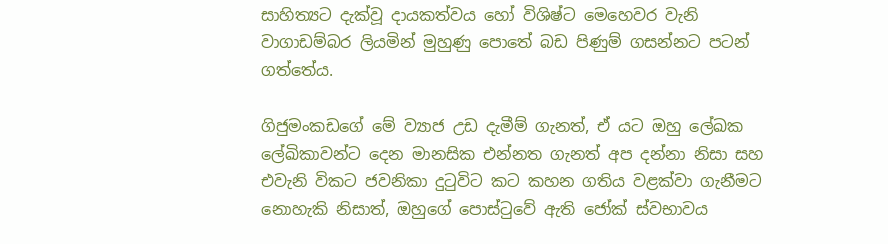සාහිත්‍යට දැක්වූ දායකත්වය හෝ විශිෂ්ට මෙහෙවර වැනි වාගාඩම්බර ලියමින් මුහුණු පොතේ බඩ පිණුම් ගසන්නට පටන් ගත්තේය.

ගිජුමංකඩගේ මේ ව්‍යාජ උඩ දැමීම් ගැනත්, ඒ යට ඔහු ලේඛක ලේඛිකාවන්ට දෙන මානසික එන්නත ගැනත් අප දන්නා නිසා සහ එවැනි විකට ජවනිකා දුටුවිට කට කහන ගතිය වළක්වා ගැනීමට නොහැකි නිසාත්, ඔහුගේ පොස්ටුවේ ඇති ජෝක් ස්වභාවය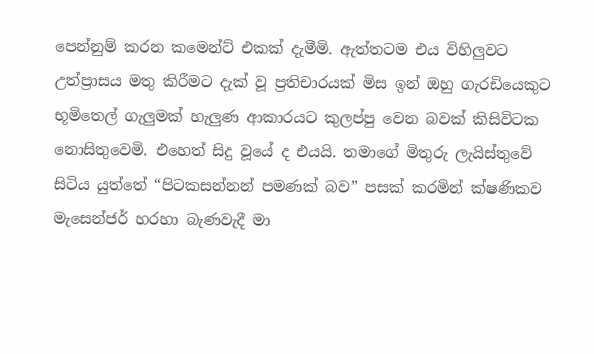පෙන්නුම් කරන කමෙන්ට් එකක් දැමීමි. ඇත්තටම එය විහිලුවට උත්ප්‍රාසය මතු කිරීමට දැක් වූ ප්‍රතිචාරයක් මිස ඉන් ඔහු ගැරඩියෙකුට භූමිතෙල් ගැලුමක් හැලුණ ආකාරයට කුලප්පු වෙන බවක් කිසිවිටක නොසිතුවෙමි. එහෙත් සිදු වූයේ ද එයයි. තමාගේ මිතුරු ලැයිස්තුවේ සිටිය යුත්තේ “පිටකසන්නන් පමණක් බව” පසක් කරමින් ක්ෂණිකව මැසෙන්ජර් හරහා බැණවැදී මා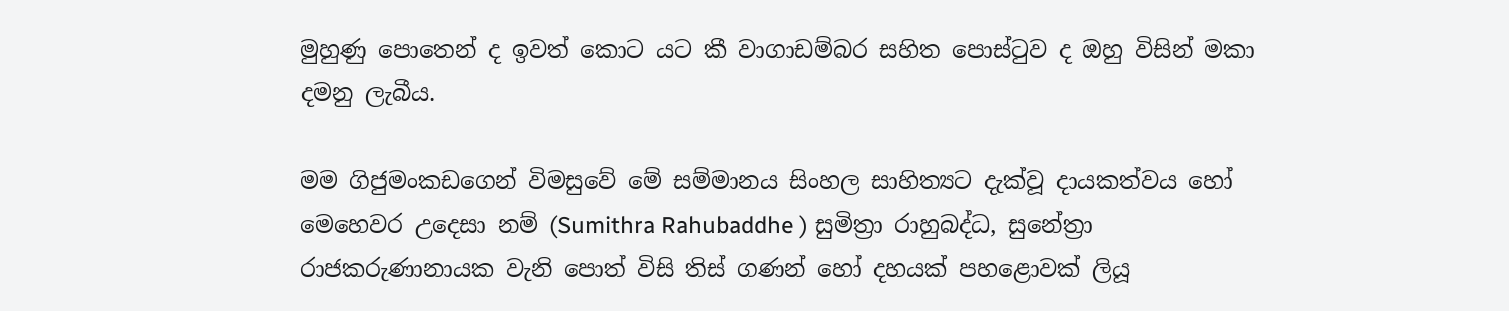මුහුණු පොතෙන් ද ඉවත් කොට යට කී වාගාඩම්බර සහිත පොස්ටුව ද ඔහු විසින් මකා දමනු ලැබීය.

මම ගිජුමංකඩගෙන් විමසුවේ මේ සම්මානය සිංහල සාහිත්‍යට දැක්වූ දායකත්වය හෝ මෙහෙවර උදෙසා නම් (Sumithra Rahubaddhe ) සුමිත්‍රා රාහුබද්ධ, සුනේත්‍රා රාජකරුණානායක වැනි පොත් විසි තිස් ගණන් හෝ දහයක් පහළොවක් ලියූ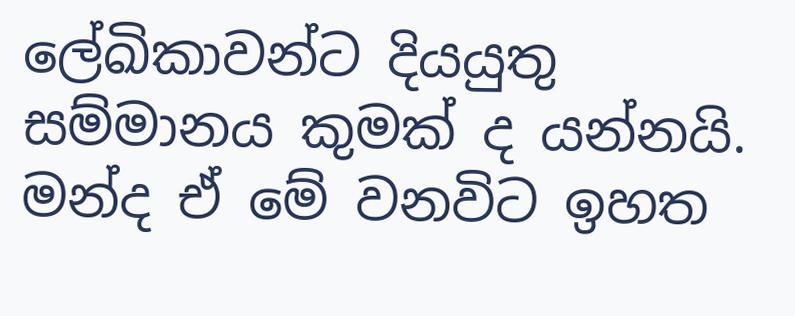ලේඛිකාවන්ට දියයුතු සම්මානය කුමක් ද යන්නයි. මන්ද ඒ මේ වනවිට ඉහත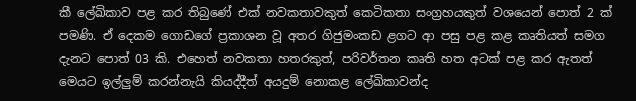කී ලේඛිකාව පළ කර තිබුණේ එක් නවකතාවකුත් කෙටිකතා සංග්‍රහයකුත් වශයෙන් පොත් 2 ක් පමණි. ඒ දෙකම ගොඩගේ ප්‍රකාශන වූ අතර ගිජුමංකඩ ළගට ආ පසු පළ කළ කෘතියත් සමග දැනට පොත් 03 කි. එහෙත් නවකතා හතරකුත්, පරිවර්තන කෘති හත අටක් පළ කර ඇතත් මෙයට ඉල්ලුම් කරන්නැයි කියද්දීත් අයදුම් නොකළ ලේඛිකාවන්ද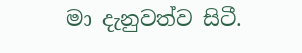මා දැනුවත්ව සිටී.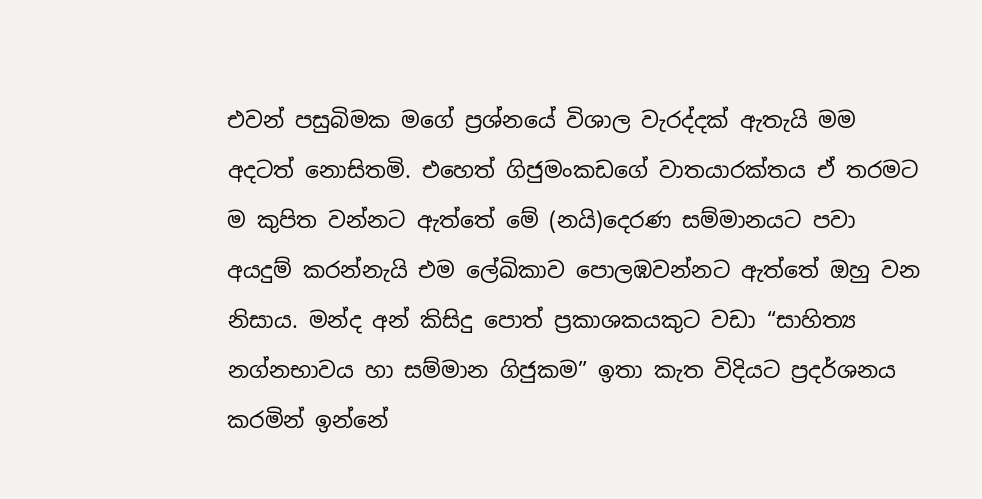එවන් පසුබිමක මගේ ප්‍රශ්නයේ විශාල වැරද්දක් ඇතැයි මම අදටත් නොසිතමි. එහෙත් ගිජුමංකඩගේ වාතයාරක්තය ඒ තරමට ම කුපිත වන්නට ඇත්තේ මේ (නයි)දෙරණ සම්මානයට පවා අයදුම් කරන්නැයි එම ලේඛිකාව පොලඹවන්නට ඇත්තේ ඔහු වන නිසාය. මන්ද අන් කිසිදු පොත් ප්‍රකාශකයකුට වඩා “සාහිත්‍ය නග්නභාවය හා සම්මාන ගිජුකම” ඉතා කැත විදියට ප්‍රදර්ශනය කරමින් ඉන්නේ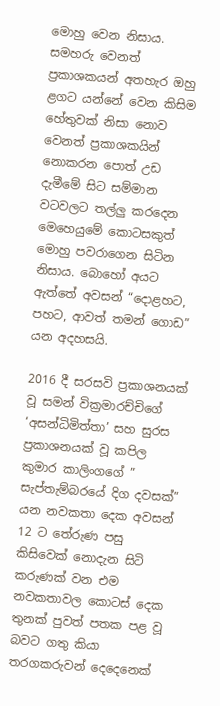මොහු වෙන නිසාය. සමහරු වෙනත් ප්‍රකාශකයන් අතහැර ඔහු ළගට යන්නේ වෙන කිසිම හේතුවක් නිසා නොව වෙනත් ප්‍රකාශකයින් නොකරන පොත් උඩ දැමීමේ සිට සම්මාන වටවලට තල්ලු කරදෙන මෙහෙයුමේ කොටසකුත් මොහු පවරාගෙන සිටින නිසාය. බොහෝ අයට ඇත්තේ අවසන් “දොළහට, පහට, ආවත් තමන් ගොඩ” යන අදහසයි.

2016 දී සරසවි ප්‍රකාශනයක් වූ සමන් වික්‍රමාරච්චිගේ ‘අසන්ධිමිත්තා’ සහ සුරස ප්‍රකාශනයක් වූ කපිල කුමාර කාලිංගගේ ” සැප්තැම්බරයේ දිග දවසක්” යන නවකතා දෙක අවසන් 12 ට තේරුණ පසු කිසිවෙක් නොදැන සිටි කරුණක් වන එම නවකතාවල කොටස් දෙක තුනක් පුවත් පතක පළ වූ බවට ගතු කියා තරගකරුවන් දෙදෙනෙක්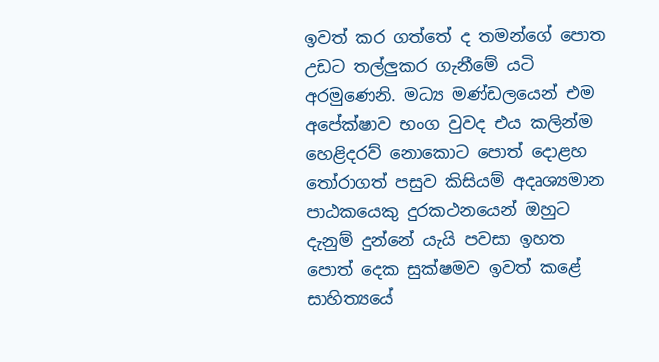ඉවත් ක‍ර ගත්තේ ද තමන්ගේ පොත උඩට තල්ලුකර ගැනීමේ යටි අරමුණෙනි. මධ්‍ය මණ්ඩලයෙන් එම අපේක්ෂාව භංග වුවද එය කලින්ම හෙළිදරව් නොකොට පොත් දොළහ තෝරාගත් පසුව කිසියම් අදෘශ්‍යමාන පාඨකයෙකු දුරකථනයෙන් ඔහුට දැනුම් දුන්නේ යැයි පවසා ඉහත පොත් දෙක සුක්ෂමව ඉවත් කළේ සාහිත්‍යයේ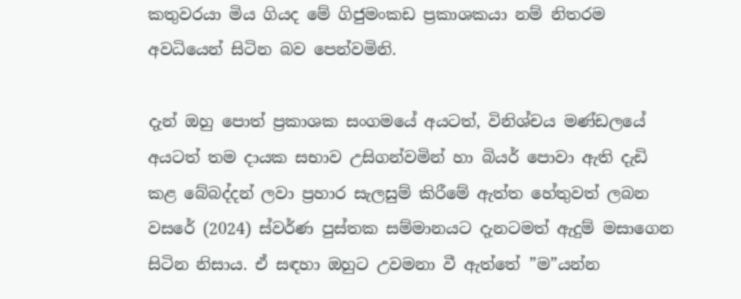කතුවරයා මිය ගියද මේ ගිජුමංකඩ ප්‍රකාශකයා නම් නිතරම අවධියෙන් සිටින බව පෙන්වමිනි.

දැන් ඔහු පොත් ප්‍රකාශක සංගමයේ අයටත්, විනිශ්චය මණ්ඩලයේ අයටත් තම දායක සභාව උසිගන්වමින් හා බියර් පොවා ඇති දැඩි කළ බේබද්දන් ලවා ප්‍රහාර සැලසුම් කිරීමේ ඇත්ත හේතුවත් ලබන වසරේ (2024) ස්වර්ණ පුස්තක සම්මානයට දැනටමත් ඇදුම් මසාගෙන සිටින නිසාය. ඒ සඳහා ඔහුට උවමනා වී ඇත්තේ ”ම”යන්න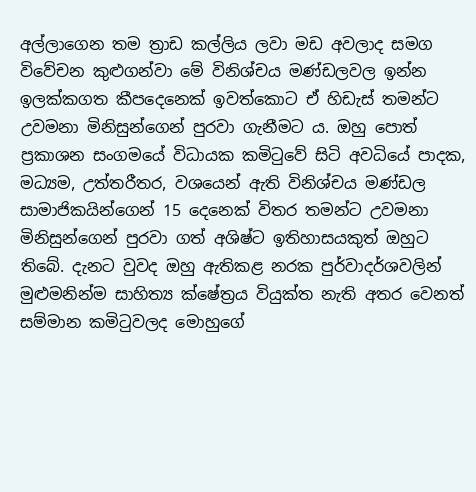අල්ලාගෙන තම ත්‍රාඩ කල්ලිය ලවා මඩ අවලාද සමග විවේචන කුළුගන්වා මේ විනිශ්චය මණ්ඩලවල ඉන්න ඉලක්කගත කීපදෙනෙක් ඉවත්කොට ඒ හිඩැස් තමන්ට උවමනා මිනිසුන්ගෙන් පුරවා ගැනීමට ය. ඔහු පොත් ප්‍රකාශන සංගමයේ විධායක කමිටුවේ සිටි අවධියේ පාදක, මධ්‍යම, උත්තරීතර, වශයෙන් ඇති විනිශ්චය මණ්ඩල සාමාජිකයින්ගෙන් 15 දෙනෙක් විතර තමන්ට උවමනා මිනිසුන්ගෙන් පුරවා ගත් අශිෂ්ට ඉතිහාසයකුත් ඔහුට තිබේ. දැනට වුවද ඔහු ඇතිකළ නරක පුර්වාදර්ශවලින් මුළුමනින්ම සාහිත්‍ය ක්ෂේත්‍රය වියුක්ත නැති අතර වෙනත් සම්මාන කමිටුවලද මොහුගේ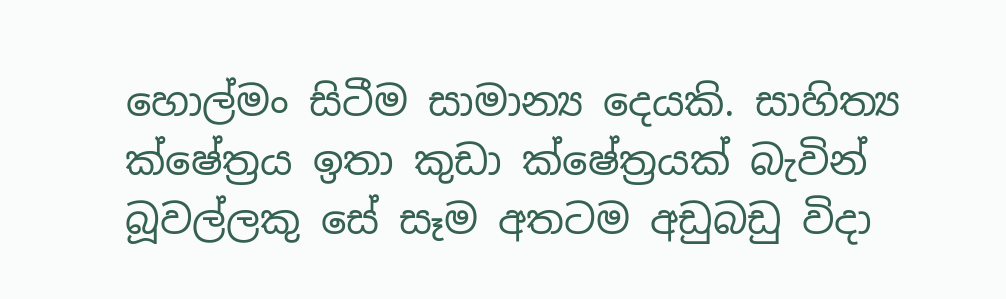හොල්මං සිටීම සාමාන්‍ය දෙයකි. සාහිත්‍ය ක්ෂේත්‍රය ඉතා කුඩා ක්ෂේත්‍රයක් බැවින් බූවල්ලකු සේ සෑම අතටම අඩුබඩු විදා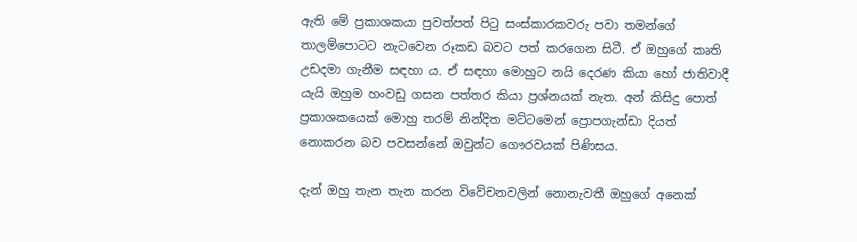ඇති මේ ප්‍රකාශකයා පුවත්පත් පිටු සංස්කාරකවරු පවා තමන්ගේ තාලම්පොටට නැටවෙන රූකඩ බවට පත් කරගෙන සිටී. ඒ ඔහුගේ කෘති උඩදමා ගැනීම සඳහා ය. ඒ සඳහා මොහුට නයි දෙරණ කියා හෝ ජාතිවාදී යැයි ඔහුම හංවඩු ගසන පත්තර කියා ප්‍රශ්නයක් නැත. අන් කිසිදු පොත් ප්‍රකාශකයෙක් මොහු තරම් නින්දිත මට්ටමෙන් ප්‍රොපගැන්ඩා දියත් නොකරන බව පවසන්නේ ඔවුන්ට ගෞරවයක් පිණිසය.

දැන් ඔහු තැන තැන කරන විවේචනවලින් නොනැවතී ඔහුගේ අනෙක්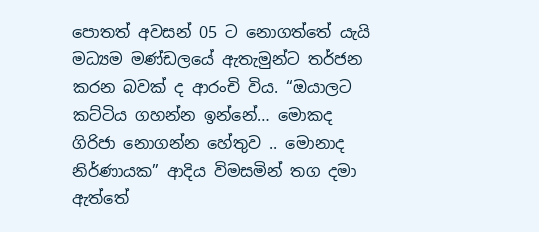පොතත් අවසන් 05 ට නොගත්තේ යැයි මධ්‍යම මණ්ඩලයේ ඇතැමුන්ට තර්ජන කරන බවක් ද ආරංචි විය. “ඔයාලට කට්ටිය ගහන්න ඉන්නේ… මොකද ගිරිජා නොගන්න හේතුව .. මොනාද නිර්ණායක” ආදිය විමසමින් තග දමා ඇත්තේ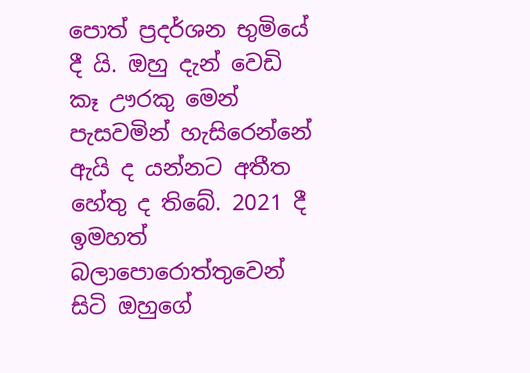පොත් ප්‍රදර්ශන භුමියේ දී යි. ඔහු දැන් වෙඩි කෑ ඌරකු මෙන් පැසවමින් හැසිරෙන්නේ ඇයි ද යන්නට අතීත හේතු ද තිබේ. 2021 දී ඉමහත් බලාපොරොත්තුවෙන් සිටි ඔහුගේ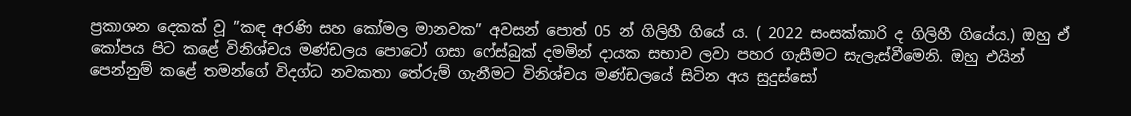ප්‍රකාශන දෙකක් වූ ”කඳ අරණි සහ කෝමල මානවක” අවසන් පොත් 05 න් ගිලිහී ගියේ ය. ( 2022 සංසක්කාරි ද ගිලිහී ගියේය.) ඔහු ඒ කෝපය පිට කළේ විනිශ්චය මණ්ඩලය පොටෝ ගසා ෆේස්බුක් දමමින් දායක සභාව ලවා පහර ගැසීමට සැලැස්වීමෙනි. ඔහු එයින් පෙන්නුම් කළේ තමන්ගේ විදග්ධ නවකතා තේරුම් ගැනීමට විනිශ්චය මණ්ඩලයේ සිටින අය සුදුස්සෝ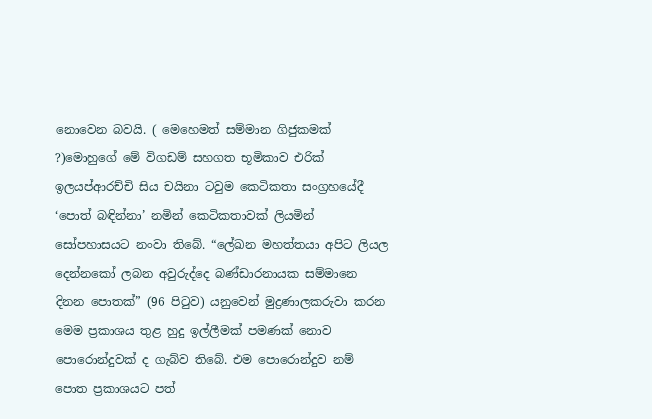නොවෙන බවයි. ( මෙහෙමත් සම්මාන ගිජුකමක් ?)මොහුගේ මේ විගඩම් සහගත භූමිකාව එරික් ඉලයප්ආරච්චි සිය චයිනා ටවුම කෙටිකතා සංග්‍රහයේදී ‘පොත් බඳින්නා’ නමින් කෙටිකතාවක් ලියමින් සෝපහාසයට නංවා තිබේ. “ලේඛන මහත්තයා අපිට ලියල දෙන්නකෝ ලබන අවුරුද්දෙ බණ්ඩාරනායක සම්මානෙ දිනන පොතක්” (96 පිටුව) යනුවෙන් මුද්‍රණාලකරුවා කරන මෙම ප්‍රකාශය තුළ හුදු ඉල්ලීමක් පමණක් නොව පොරොන්දුවක් ද ගැබ්ව තිබේ. එම පොරොන්දුව නම් පොත ප්‍රකාශයට පත්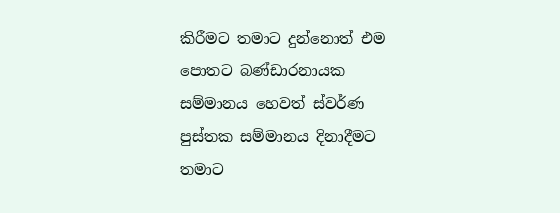කිරීමට තමාට දුන්නොත් එම පොතට බණ්ඩාරනායක සම්මානය හෙවත් ස්වර්ණ පුස්තක සම්මානය දිනාදීමට තමාට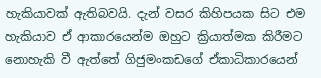හැකියාවක් ඇතිබවයි. දැන් වසර කිහිපයක සිට එම හැකියාව ඒ ආකාරයෙන්ම ඔහුට ක්‍රියාත්මක කිරීමට නොහැකි වී ඇත්තේ ගිජුමංකඩගේ ඒකාධිකාරයෙන්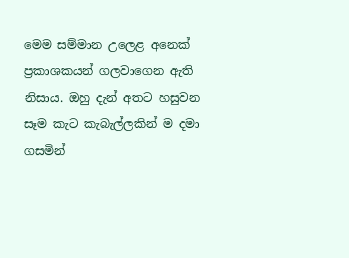මෙම සම්මාන උලෙළ අනෙක් ප්‍රකාශකයන් ගලවාගෙන ඇති නිසාය. ඔහු දැන් අතට හසුවන සෑම කැට කැබැල්ලකින් ම දමා ගසමින්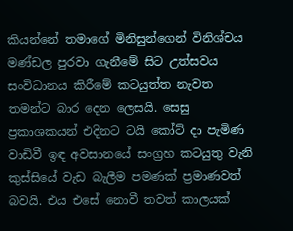කියන්නේ තමාගේ මිනිසුන්ගෙන් විනිශ්චය මණ්ඩල පුරවා ගැනීමේ සිට උත්සවය සංවිධානය කිරීමේ කටයුත්ත නැවත තමන්ට බාර දෙන ලෙසයි. සෙසු ප්‍රකාශකයන් එදිනට ටයි කෝට් දා පැමිණ වාඩිවී ඉඳ අවසානයේ සංග්‍රහ කටයුතු වැනි කුස්සියේ වැඩ බැලීම පමණක් ප්‍රමාණවත් බවයි. එය එසේ නොවී තවත් කාලයක්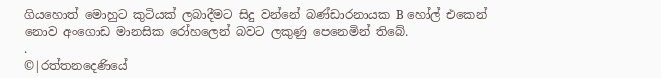ගියහොත් මොහුට කුටියක් ලබාදීමට සිදු වන්නේ බණ්ඩාරනායක B හෝල් එකෙන් නොව අංගොඩ මානසික රෝහලෙන් බවට ලකුණු පෙනෙමින් තිබේ.
.
©|රත්තනදෙණියේ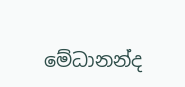මේධානන්ද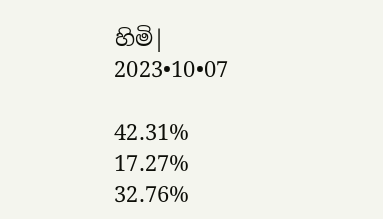හිමි|
2023•10•07

42.31%
17.27%
32.76%